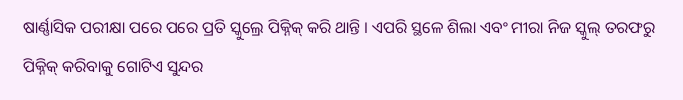ଷାର୍ଣ୍ଣାସିକ ପରୀକ୍ଷା ପରେ ପରେ ପ୍ରତି ସ୍କୁଲ୍ରେ ପିକ୍ନିକ୍ କରି ଥାନ୍ତି । ଏପରି ସ୍ଥଳେ ଶିଲା ଏବଂ ମୀରା ନିଜ ସ୍କୁଲ୍ ତରଫରୁ ପିକ୍ନିକ୍ କରିବାକୁ ଗୋଟିଏ ସୁନ୍ଦର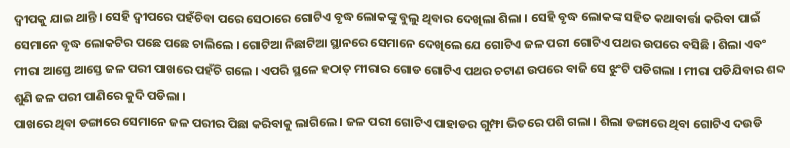ଦ୍ୱୀପକୁ ଯାଇ ଥାନ୍ତି । ସେହି ଦ୍ୱୀପରେ ପହଁଚିବା ପରେ ସେଠାରେ ଗୋଟିଏ ବୃଦ୍ଧ ଲୋକଙ୍କୁ ବୁଲୁ ଥିବାର ଦେଖିଲା ଶିଲା । ସେହି ବୃଦ୍ଧ ଲୋକଙ୍କ ସହିତ କଥାବାର୍ତ୍ତା କରିବା ପାଇଁ ସେମାନେ ବୃଦ୍ଧ ଲୋକଟିର ପଛେ ପଛେ ଚାଲିଲେ । ଗୋଟିଆ ନିଛାଟିଆ ସ୍ଥାନରେ ସେମାନେ ଦେଖିଲେ ଯେ ଗୋଟିଏ ଜଳ ପରୀ ଗୋଟିଏ ପଥର ଉପରେ ବସିଛି । ଶିଲା ଏବଂ ମୀରା ଆସ୍ତେ ଆସ୍ତେ ଜଳ ପରୀ ପାଖରେ ପହଁଚି ଗଲେ । ଏପରି ସ୍ଥଳେ ହଠାତ୍ ମୀରାର ଗୋଡ ଗୋଟିଏ ପଥର ଚଟାଣ ଉପରେ ବାଜି ସେ ଝୁଂଟି ପଡିଗଲା । ମୀରା ପଡିଯିବାର ଶବ୍ଦ ଶୁଣି ଜଳ ପରୀ ପାଣିରେ କୁଦି ପଡିଲା ।
ପାଖରେ ଥିବା ଡଙ୍ଗାରେ ସେମାନେ ଜଳ ପରୀର ପିଛା କରିବାକୁ ଲାଗିଲେ । ଜଳ ପରୀ ଗୋଟିଏ ପାହାଡର ଗୁମ୍ଫା ଭିତରେ ପଶି ଗଲା । ଶିଲା ଡଙ୍ଗାରେ ଥିବା ଗୋଟିଏ ଦଉଡି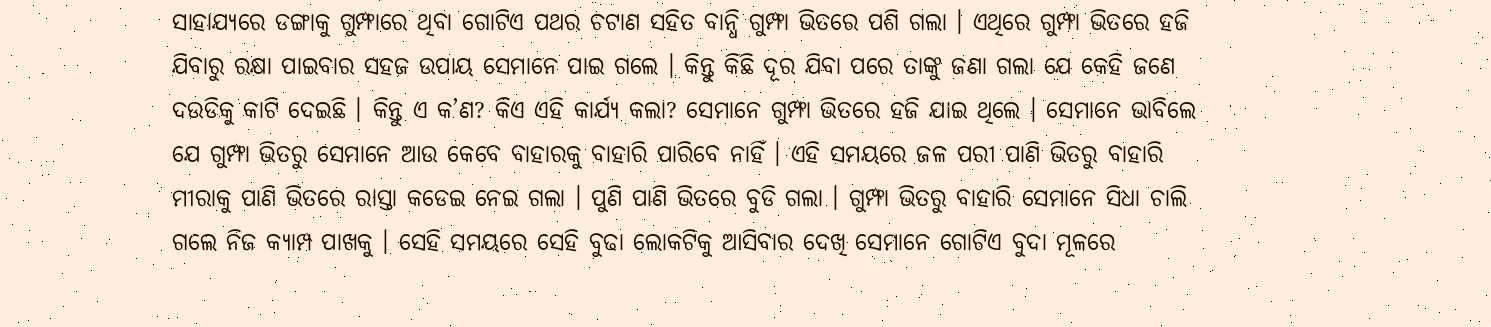ସାହାଯ୍ୟରେ ଡଙ୍ଗାକୁ ଗୁମ୍ଫାରେ ଥିବା ଗୋଟିଏ ପଥର ଚଟାଣ ସହିତ ବାନ୍ଧି ଗୁମ୍ଫା ଭିତରେ ପଶି ଗଲା । ଏଥିରେ ଗୁମ୍ଫା ଭିତରେ ହଜି ଯିବାରୁ ରକ୍ଷା ପାଇବାର ସହଜ ଉପାୟ ସେମାନେ ପାଇ ଗଲେ । କିନ୍ତୁ କିଛି ଦୂର ଯିବା ପରେ ତାଙ୍କୁ ଜଣା ଗଲା ଯେ କେହି ଜଣେ ଦଉଡିକୁ କାଟି ଦେଇଛି । କିନ୍ତୁ ଏ କ’ଣ? କିଏ ଏହି କାର୍ଯ୍ୟ କଲା? ସେମାନେ ଗୁମ୍ଫା ଭିତରେ ହଜି ଯାଇ ଥିଲେ । ସେମାନେ ଭାବିଲେ ଯେ ଗୁମ୍ଫା ଭିତରୁ ସେମାନେ ଆଉ କେବେ ବାହାରକୁ ବାହାରି ପାରିବେ ନାହିଁ । ଏହି ସମୟରେ ଜଳ ପରୀ ପାଣି ଭିତରୁ ବାହାରି ମୀରାକୁ ପାଣି ଭିତରେ ରାସ୍ତା କଡେଇ ନେଇ ଗଲା । ପୁଣି ପାଣି ଭିତରେ ବୁଡି ଗଲା । ଗୁମ୍ଫା ଭିତରୁ ବାହାରି ସେମାନେ ସିଧା ଚାଲି ଗଲେ ନିଜ କ୍ୟାମ୍ପ ପାଖକୁ । ସେହି ସମୟରେ ସେହି ବୁଢା ଲୋକଟିକୁ ଆସିବାର ଦେଖି ସେମାନେ ଗୋଟିଏ ବୁଦା ମୂଳରେ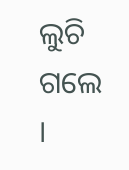ଲୁଚି ଗଲେ ।